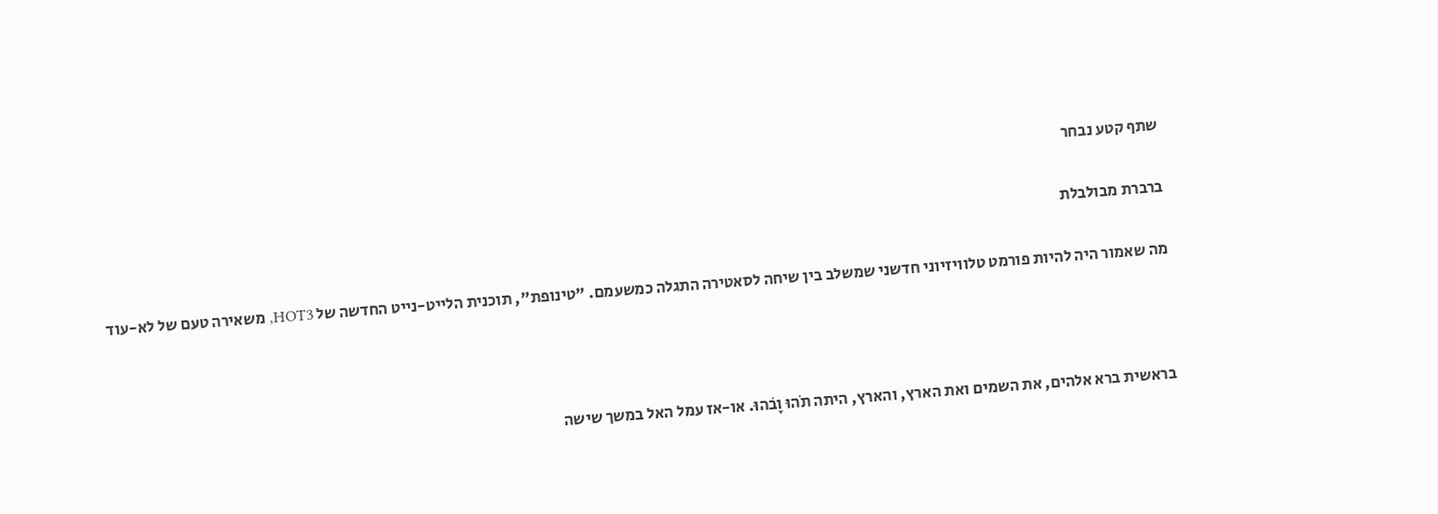שתף קטע נבחר

ברברת מבולבלת

מה שאמור היה להיות פורמט טלוויזיוני חדשני שמשלב בין שיחה לסאטירה התגלה כמשעמם. "טינופת", תוכנית הלייט-נייט החדשה של HOT3, משאירה טעם של לא-עוד



בראשית ברא אלהים, את השמים ואת הארץ, והארץ, היתה תֹהוּ וָבׁהוּ. או-אז עמל האל במשך שישה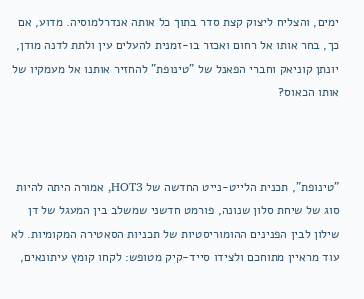ימים, והצליח ליצוק קצת סדר בתוך כל אותה אנדרלמוסיה. מדוע, אם כך, בחר אותו אל רחום ואכזר בו-זמנית להעלים עין ולתת לדנה מודן, יונתן קוניאק וחברי הפאנל של "טינופת" להחזיר אותנו אל מעמקיו של אותו הכאוס?



"טינופת", תכנית הלייט-נייט החדשה של HOT3, אמורה היתה להיות סוג של שיחת סלון שנונה, פורמט חדשני שמשלב בין המעגל של דן שילון לבין הפנינים ההומוריסטיות של תכניות הסאטירה המקומיות. לא עוד מראיין מתוחכם ולצידו סייד-קיק מטופש: לקחו קומץ עיתונאים,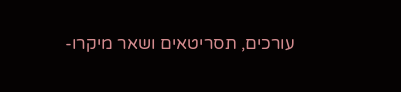עורכים, תסריטאים ושאר מיקרו-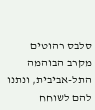סלבס רהוטים מקרב הבוהמה התל-אביבית, ונתנו להם לשוחח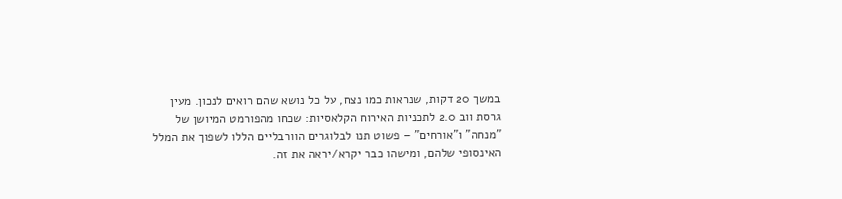במשך 20 דקות, שנראות כמו נצח, על כל נושא שהם רואים לנכון. מעין גרסת ווב 2.0 לתכניות האירוח הקלאסיות: שכחו מהפורמט המיושן של "מנחה" ו"אורחים" – פשוט תנו לבלוגרים הוורבליים הללו לשפוך את המלל האינסופי שלהם, ומישהו כבר יקרא/יראה את זה.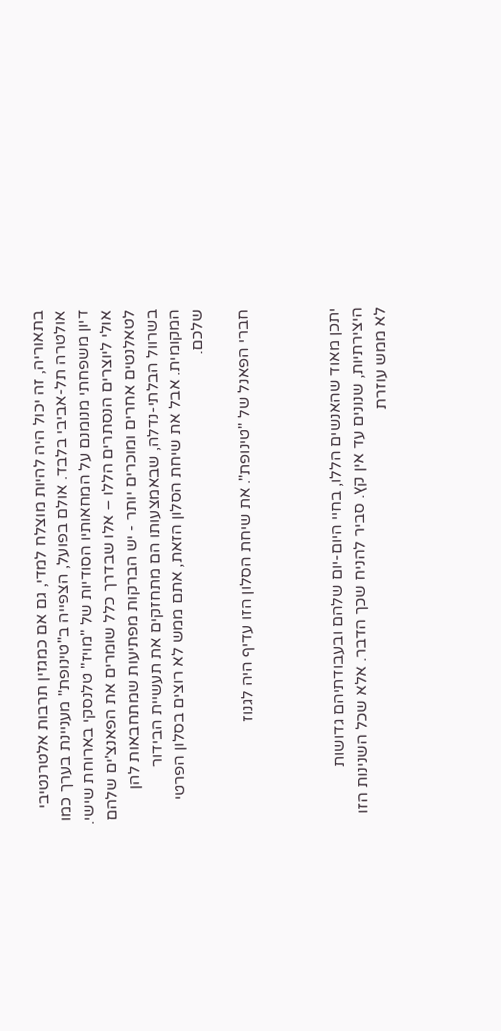בתאוריה, זה יכול היה להיות מוצלח למדי, גם אם כמגזין תרבות אלטרנטיבי אולטרה תל-אביבי בלבד. אולם בפועל, הצפייה ב"טינופת" מעניינת בערך כמו דיון משפחתי מנומנם על המחאותיו הסודיות של "מויז" טלנסקי בארוחת שישי. אולי ליוצרים הנסתרים הללו – אלו שבדרך כלל שומרים את הפאנצ'ים שלהם לטאלנטים אחרים ומוכרים יותר - יש הברקות מפתיעות שמתחבאות להן בשרוול הבלתי-נדלה, שבאמצעותו הם מתחזקים את תעשיית הבידור המקומית. אבל את שיחת הסלון הזאת, אתם ממש לא רוצים בסלון הפרטי שלכם.

חברי הפאנל של "טינופת". את שיחת הסלון הזו עדיף היה לגנוז



יתכן מאוד שהאנשים הללו, בחיי היום-יום שלהם ובעבודתיהם גדושות היצירתיות, שנונים עד אין קץ. סביר להניח שכך הדבר. אלא שכל השנינות הזו לא ממש עוזרת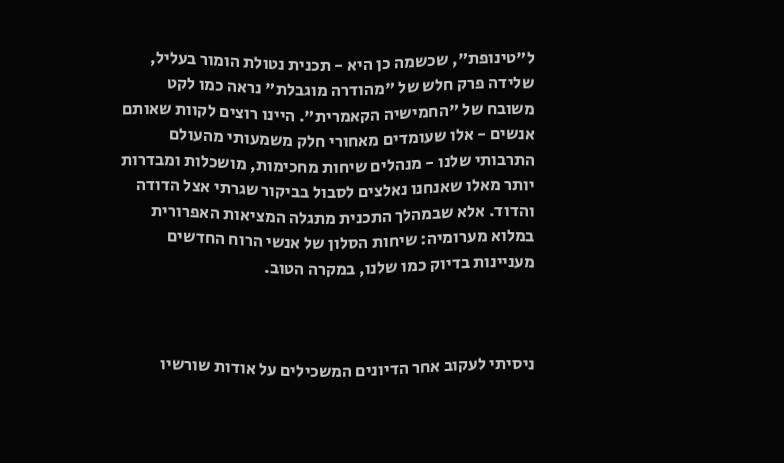ל"טינופת", שכשמה כן היא - תכנית נטולת הומור בעליל, שלידה פרק חלש של "מהודרה מוגבלת" נראה כמו לקט משובח של "החמישיה הקאמרית". היינו רוצים לקוות שאותם אנשים - אלו שעומדים מאחורי חלק משמעותי מהעולם התרבותי שלנו - מנהלים שיחות מחכימות, מושכלות ומבדרות יותר מאלו שאנחנו נאלצים לסבול בביקור שגרתי אצל הדודה והדוד. אלא שבמהלך התכנית מתגלה המציאות האפרורית במלוא מערומיה: שיחות הסלון של אנשי הרוח החדשים מעניינות בדיוק כמו שלנו, במקרה הטוב.



ניסיתי לעקוב אחר הדיונים המשכילים על אודות שורשיו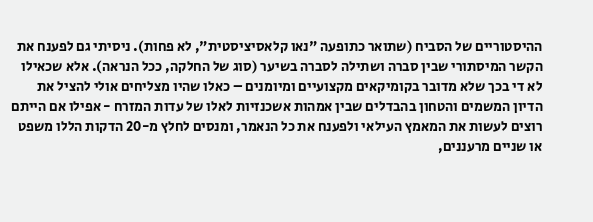ההיסטוריים של הסביח (שתואר כתופעה "נאו קלאסיציסטית", לא פחות). ניסיתי גם לפענח את הקשר המיסתורי שבין סברה ושתילה לסברה בשיער (סוג של החלקה, ככל הנראה). אלא שכאילו לא די בכך שלא מדובר בקומיקאים מקצועיים ומיומנים – כאלו שהיו מצליחים אולי להציל את הדיון המשמים והטחון בהבדלים שבין אמהות אשכנזיות לאלו של עדות המזרח - אפילו אם הייתם רוצים לעשות את המאמץ העילאי ולפענח את כל הנאמר, ומנסים לחלץ מ-20 הדקות הללו משפט או שניים מרעננים,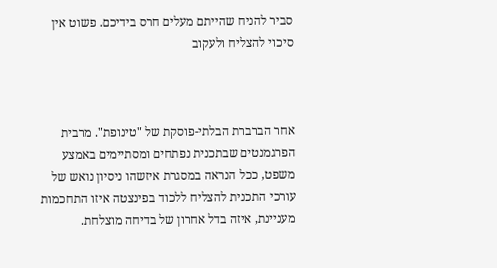סביר להניח שהייתם מעלים חרס בידיכם. פשוט אין סיכוי להצליח ולעקוב



אחר הברברת הבלתי-פוסקת של "טינופת". מרבית הפרגמנטים שבתכנית נפתחים ומסתיימים באמצע משפט, ככל הנראה במסגרת איזשהו ניסיון נואש של עורכי התכנית להצליח ללכוד בפינצטה איזו התחכמות מעניינת, איזה בדל אחרון של בדיחה מוצלחת.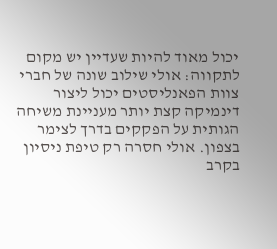יכול מאוד להיות שעדיין יש מקום לתקווה: אולי שילוב שונה של חברי צוות הפאנליסטים יכול ליצור דינמיקה קצת יותר מעניינת משיחה הגותית על הפקקים בדרך לצימר בצפון. אולי חסרה רק טיפת ניסיון בקרב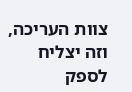צוות העריכה, וזה יצליח לספק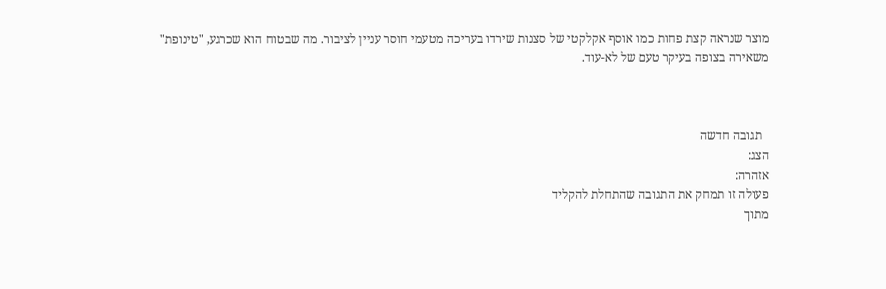מוצר שנראה קצת פחות כמו אוסף אקלקטי של סצנות שירדו בעריכה מטעמי חוסר עניין לציבור. מה שבטוח הוא שכרגע, "טינופת" משאירה בצופה בעיקר טעם של לא-עוד.



  תגובה חדשה
הצג:
אזהרה:
פעולה זו תמחק את התגובה שהתחלת להקליד
מתוך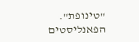"טינופת". הפאנליסטים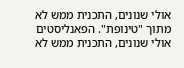אולי שנונים, התכנית ממש לא
מתוך "טינופת". הפאנליסטים אולי שנונים, התכנית ממש לא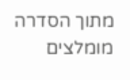מתוך הסדרה
מומלצים